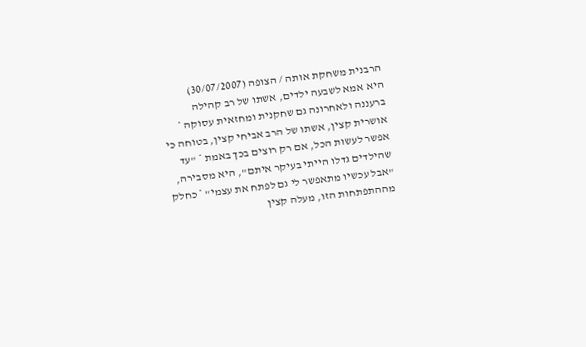הרבנית משחקת אותה / הצופה (30/07/2007)
היא אמא לשבעה ילדים, אשתו של רב קהילה ברעננה ולאחרונה גם שחקנית ומחזאית עסוקה * אושרית קצין, אשתו של הרב אביחי קצין, בטוחה כי אפשר לעשות הכל, אם רק רוצים בכך באמת * "עד שהילדים גדלו הייתי בעיקר איתם", היא מסבירה, "אבל עכשיו מתאפשר לי גם לפתח את עצמי" * כחלק מההתפתחות הזו, מעלה קצין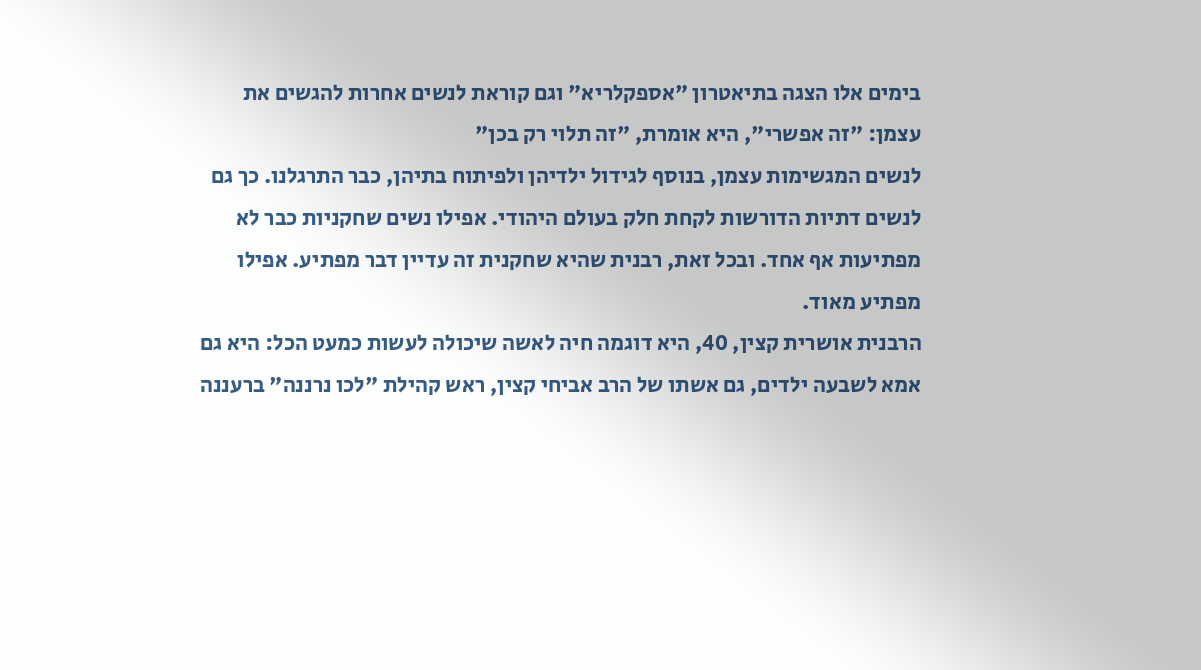בימים אלו הצגה בתיאטרון "אספקלריא" וגם קוראת לנשים אחרות להגשים את עצמן: "זה אפשרי", היא אומרת, "זה תלוי רק בכן"
לנשים המגשימות עצמן, בנוסף לגידול ילדיהן ולפיתוח בתיהן, כבר התרגלנו. כך גם לנשים דתיות הדורשות לקחת חלק בעולם היהודי. אפילו נשים שחקניות כבר לא מפתיעות אף אחד. ובכל זאת, רבנית שהיא שחקנית זה עדיין דבר מפתיע. אפילו מפתיע מאוד.
הרבנית אושרית קצין, 40, היא דוגמה חיה לאשה שיכולה לעשות כמעט הכל: היא גם אמא לשבעה ילדים, גם אשתו של הרב אביחי קצין, ראש קהילת "לכו נרננה" ברעננה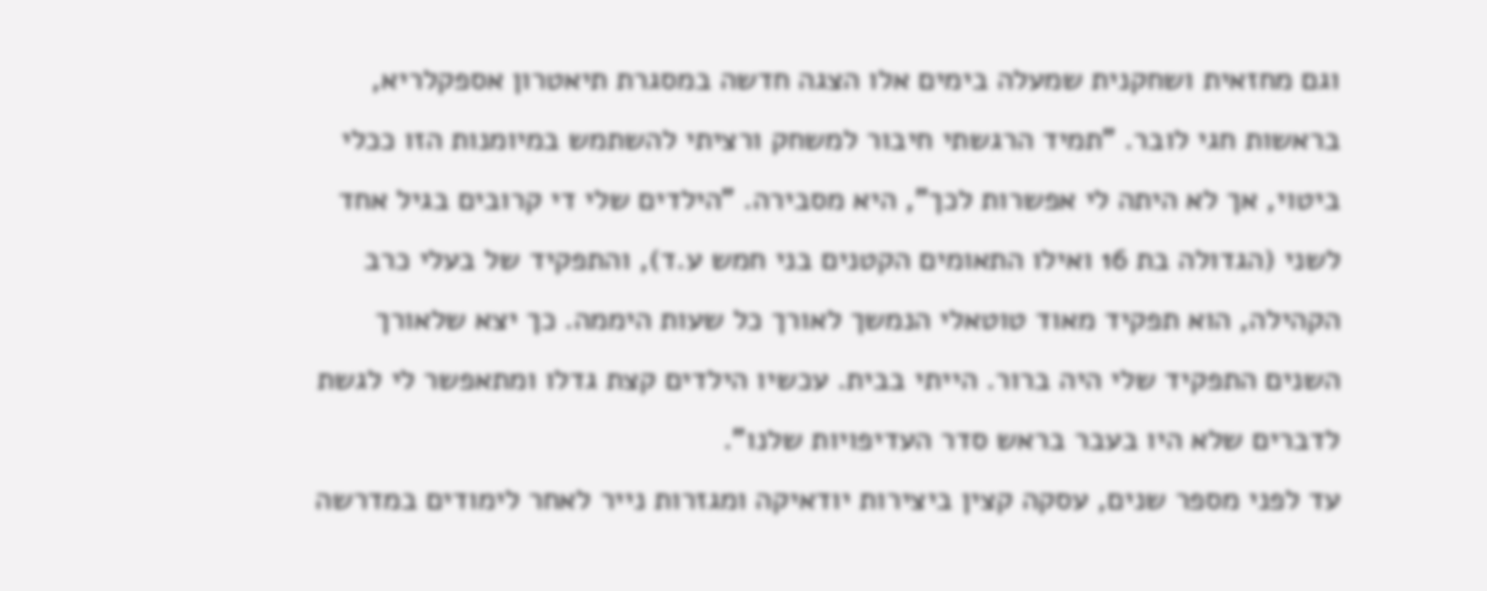וגם מחזאית ושחקנית שמעלה בימים אלו הצגה חדשה במסגרת תיאטרון אספקלריא, בראשות חגי לובר. "תמיד הרגשתי חיבור למשחק ורציתי להשתמש במיומנות הזו ככלי ביטוי, אך לא היתה לי אפשרות לכך", היא מסבירה. "הילדים שלי די קרובים בגיל אחד לשני (הגדולה בת 16 ואילו התאומים הקטנים בני חמש ע.ד), והתפקיד של בעלי כרב הקהילה, הוא תפקיד מאוד טוטאלי הנמשך לאורך כל שעות היממה. כך יצא שלאורך השנים התפקיד שלי היה ברור. הייתי בבית. עכשיו הילדים קצת גדלו ומתאפשר לי לגשת לדברים שלא היו בעבר בראש סדר העדיפויות שלנו".
עד לפני מספר שנים, עסקה קצין ביצירות יודאיקה ומגזרות נייר לאחר לימודים במדרשה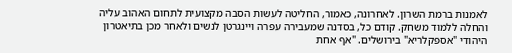לאמנות ברמת השרון. לאחרונה, כאמור, החליטה לעשות הסבה מקצועית לתחום האהוב עליה והחלה ללמוד משחק. קודם כל, בסדנה שמעבירה עפרה ויינגרטן לנשים ולאחר מכן בתיאטרון היהודי "אספקלריא" בירושלים. "אף אחת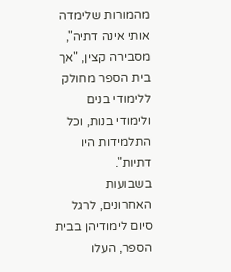מהמורות שלימדה אותי אינה דתיה", מסבירה קצין, "אך בית הספר מחולק ללימודי בנים ולימודי בנות, וכל התלמידות היו דתיות".
בשבועות האחרונים, לרגל סיום לימודיהן בבית הספר, העלו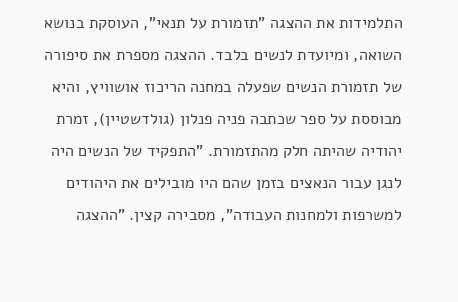התלמידות את ההצגה "תזמורת על תנאי", העוסקת בנושא השואה, ומיועדת לנשים בלבד. ההצגה מספרת את סיפורה של תזמורת הנשים שפעלה במחנה הריכוז אושוויץ, והיא מבוססת על ספר שכתבה פניה פנלון (גולדשטיין), זמרת יהודיה שהיתה חלק מהתזמורת. "התפקיד של הנשים היה לנגן עבור הנאצים בזמן שהם היו מובילים את היהודים למשרפות ולמחנות העבודה", מסבירה קצין. "ההצגה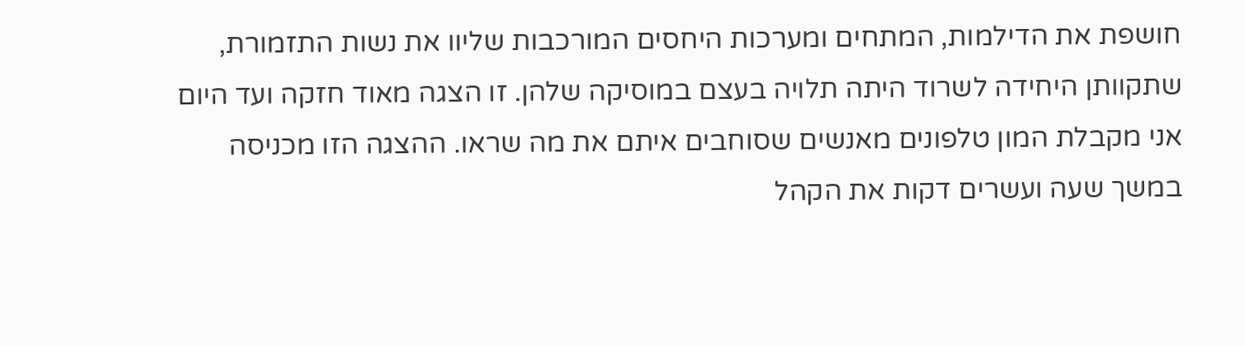חושפת את הדילמות, המתחים ומערכות היחסים המורכבות שליוו את נשות התזמורת, שתקוותן היחידה לשרוד היתה תלויה בעצם במוסיקה שלהן. זו הצגה מאוד חזקה ועד היום אני מקבלת המון טלפונים מאנשים שסוחבים איתם את מה שראו. ההצגה הזו מכניסה במשך שעה ועשרים דקות את הקהל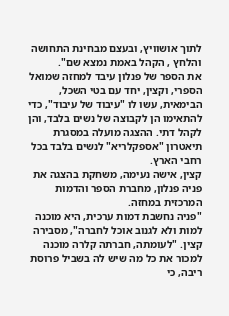לתוך אושוויץ, ובעצם מבחינת התחושה והלחץ , הקהל באמת נמצא שם".
את הספר של פנלון עיבד למחזה שמואל הספרי, וקצין, יחד עם בטי השכל, הבימאית, עשו לו "עיבוד של עיבוד", כדי להתאימו הן לקבוצה של נשים בלבד, והן לקהל דתי. ההצגה מועלה במסגרת תיאטרון "אספקלריא" לנשים בלבד בכל רחבי הארץ.
קצין, אישה נעימה, משחקת בהצגה את פניה פנלון, מחברת הספר והדמות המרכזית במחזה.
"פניה נחשבת דמות ערכית, היא מוכנה למות ולא לגנוב אוכל לחברה", מסבירה קצין. "לעומתה, חברתה קלרה מוכנה למכור את כל מה שיש לה בשביל פרוסת ריבה, כי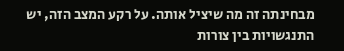מבחינתה זה מה שיציל אותה. על רקע המצב הזה, יש התנגשויות בין צורות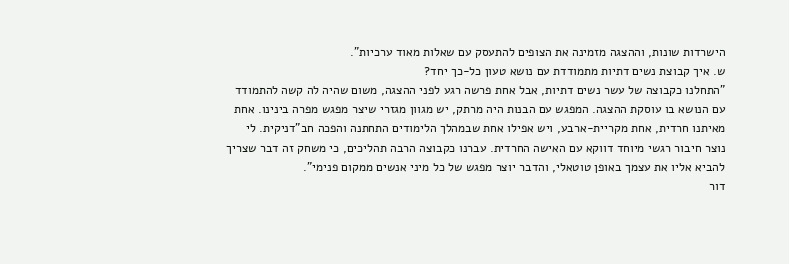הישרדות שונות, וההצגה מזמינה את הצופים להתעסק עם שאלות מאוד ערכיות".
ש. איך קבוצת נשים דתיות מתמודדת עם נושא טעון כל-כך יחד?
"התחלנו כקבוצה של עשר נשים דתיות, אבל אחת פרשה רגע לפני ההצגה, משום שהיה לה קשה להתמודד עם הנושא בו עוסקת ההצגה. המפגש עם הבנות היה מרתק, יש מגוון מגזרי שיצר מפגש מפרה בינינו. אחת מאיתנו חרדית, אחת מקריית-ארבע, ויש אפילו אחת שבמהלך הלימודים התחתנה והפכה חב"דניקית. לי נוצר חיבור רגשי מיוחד דווקא עם האישה החרדית. עברנו כקבוצה הרבה תהליכים, כי משחק זה דבר שצריך להביא אליו את עצמך באופן טוטאלי, והדבר יוצר מפגש של כל מיני אנשים ממקום פנימי".
דור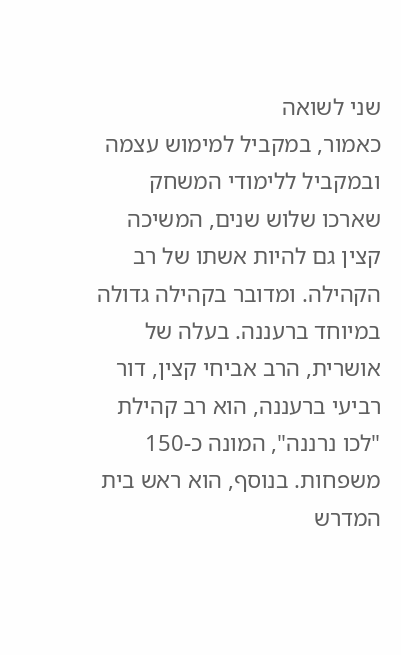שני לשואה
כאמור, במקביל למימוש עצמה ובמקביל ללימודי המשחק שארכו שלוש שנים, המשיכה קצין גם להיות אשתו של רב הקהילה. ומדובר בקהילה גדולה במיוחד ברעננה. בעלה של אושרית, הרב אביחי קצין, דור רביעי ברעננה, הוא רב קהילת "לכו נרננה", המונה כ-150 משפחות. בנוסף, הוא ראש בית המדרש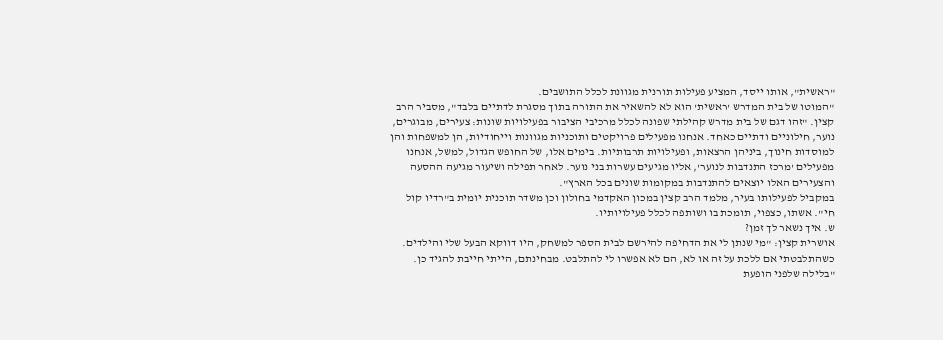"ראשית", אותו ייסד, המציע פעילות תורנית מגוונת לכלל התושבים.
"המוטו של בית המדרש 'ראשית' הוא לא להשאיר את התורה בתוך מסגרת לדתיים בלבד", מסביר הרב קצין. "זהו דגם של בית מדרש קהילתי שפונה לכלל מרכיבי הציבור בפעילויות שונות: צעירים, מבוגרים, נוער, חילוניים ודתיים כאחד. אנחנו מפעילים פרויקטים ותוכניות מגוונות וייחודיות, הן למשפחות והן למוסדות חינוך, ביניהן הרצאות, ופעילויות תרבותיות. בימים אלו, של החופש הגדול, למשל, אנחנו מפעילים 'מרכז התנדבות לנוער', אליו מגיעים עשרות בני נוער. לאחר תפילה ושיעור מגיעה ההסעה והצעירים האלו יוצאים להתנדבות במקומות שונים בכל הארץ".
במקביל לפעילותו בעיר, מלמד הרב קצין במכון האקדמי בחולון וכן משדר תוכנית יומית ב"רדיו קול חי". אשתו, כצפוי, תומכת בו ושותפה לכלל פעילויותיו.
ש. איך נשאר לך זמן?
אושרית קצין: "מי שנתן לי את הדחיפה להירשם לבית הספר למשחק, היו דווקא הבעל שלי והילדים. כשהתלבטתי אם ללכת על זה או לא, הם לא אפשרו לי להתלבט. מבחינתם, הייתי חייבת להגיד כן.
"בלילה שלפני הופעת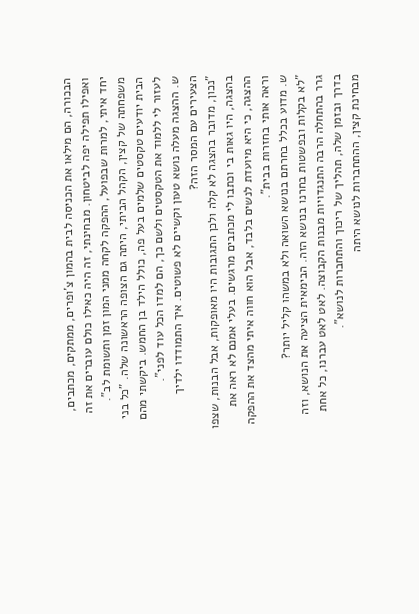הבכורה, הם מילאו את הכניסה לבית בהמון צ'ופרים, ממתקים, מכתבים, ואפילו תפילה יפה לביטחון. מבחינתי, זה היה כאילו כולם עוברים את זה יחד איתי, למרות שבפועל, ההפקה לקחה ממני המון זמן ותשומת לב".
משפחתה של קצין, הקהל הביתי, היתה גם הצופה הראשונה שלה. "כל בני הבית יודעים טקסטים שלמים בעל פה, כולל הילד בן החמש. ביקשתי מהם לעזור לי ללמוד את הטקסטים ולשם כך, הם למדו הכל עוד לפני".
ש. ההצגה מעלה נושא טעון וקשיים לא פשוטים. איך התמודדו ילדיך הצעירים עם המסר הזה?
"נכון, מדובר בהצגה לא קלה ולכן התגובות היו מאופקות, אבל הבנות, שצפו בהצגה, היו גאות בי וכתבו לי מכתבים מרגשים. בעלי אמנם לא ראה את ההצגה, כי היא מיועדת לנשים בלבד, אבל הוא חווה איתי מהצד את ההפקה וראה אותי בחזרות בבית".
ש. מדוע בכלל בחרתם בנושא השואה ולא במשהו קליל יותר?
"לא בקלות ובפשטות בחרנו בנושא הזה. הבימאית הציעה את הנושא, וזה גרר בהתחלה הרבה התנגדויות מבנות הקבוצה. לאט לאט עברנו, כל אחת בדרך ובזמן שלה, תהליך של ריכוך והתחברות לנושא".
מבחינת קצין, ההתחברות לנושא היתה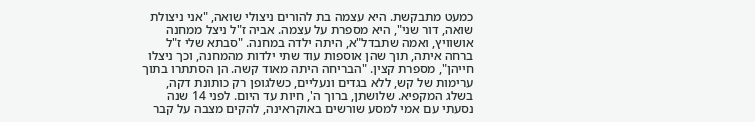כמעט מתבקשת. היא עצמה בת להורים ניצולי שואה, "אני ניצולת שואה, דור שני", היא מספרת על עצמה. אביה ז"ל ניצל ממחנה אושוויץ, ואמה שתבדל"א, היתה ילדה במחנה. "סבתא שלי ז"ל ברחה איתה, תוך שהן אוספות עוד שתי ילדות מהמחנה, וכך ניצלו חייהן", מספרת קצין. "הבריחה היתה מאוד קשה. הן הסתתרו בתוך ערימות של קש, ללא בגדים ונעליים, כשלגופן רק כותונת דקה, בשלג המקפיא. שלושתן, ברוך ה', חיות עד היום. לפני 14 שנה נסעתי עם אמי למסע שורשים באוקראינה, להקים מצבה על קבר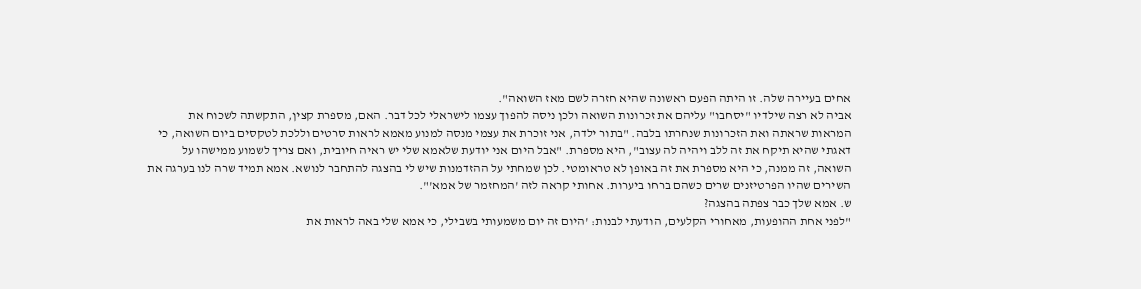אחים בעיירה שלה. זו היתה הפעם ראשונה שהיא חזרה לשם מאז השואה".
אביה לא רצה שילדיו "יסחבו" עליהם את זכרונות השואה ולכן ניסה להפוך עצמו לישראלי לכל דבר. האם, מספרת קצין, התקשתה לשכוח את המראות שראתה ואת הזכרונות שנחרתו בלבה. "בתור ילדה, אני זוכרת את עצמי מנסה למנוע מאמא לראות סרטים וללכת לטקסים ביום השואה, כי דאגתי שהיא תיקח את זה ללב ויהיה לה עצוב", היא מספרת. "אבל היום אני יודעת שלאמא שלי יש ראיה חיובית, ואם צריך לשמוע ממישהו על השואה, זה ממנה, כי היא מספרת את זה באופן לא טראומטי. לכן שמחתי על ההזדמנות שיש לי בהצגה להתחבר לנושא. אמא תמיד שרה לנו בערגה את השירים שהיו הפרטיזנים שרים כשהם ברחו ביערות. אחותי קראה לזה 'המחזמר של אמא'".
ש. אמא שלך כבר צפתה בהצגה?
"לפני אחת ההופעות, מאחורי הקלעים, הודעתי לבנות: 'היום זה יום משמעותי בשבילי, כי אמא שלי באה לראות את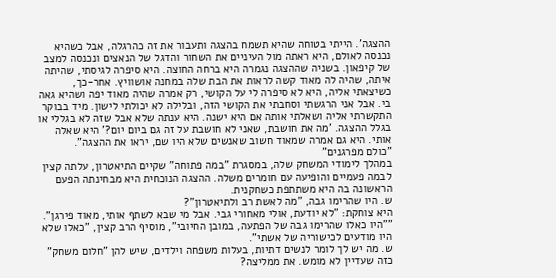ההצגה'. הייתי בטוחה שהיא תשמח בהצגה ותעבור את זה כהרגלה, אבל כשהיא נכנסה לאולם, היא ראתה מול העיניים את השחור והדגל של הנאצים ונכנסה למצב של קיפאון. בשניה שההצגה נגמרה היא ברחה החוצה. היא סיפרה לגיסתי, שהיתה איתה, שהיה לה מאוד קשה לראות את הבת שלה במחנה אושוויץ. אחר-כך, כשיצאתי אליה, היא לא סיפרה לי על הקושי, רק אמרה שהיה מאוד יפה ושהיא גאה בי. אבל אני הרגשתי וסחבתי את הקושי הזה, ובלילה לא יכולתי לישון. מיד בבוקר התקשרתי אליה ושאלתי אותה אם היא ישנה. היא ענתה שלא אבל שזה לא בגללי או בגלל ההצגה. 'מה את חושבת, שאני לא חושבת על זה גם ביום יום?' היא שאלה אותי. היא גם אמרה שמאוד חשוב שאנשים שלא היו שם, יראו את ההצגה".
"כולם מפרגנים"
במהלך לימודי המשחק שלה, במסגרת "במה פתוחה" שקיים התיאטרון, עלתה קצין לבמה פעמיים והופיעה עם חומרים משלה. ההצגה הנוכחית היא מבחינתה הפעם הראשונה בה היא משתתפת כשחקנית.
ש. היו שהרימו גבה, "מה לאשת רב ולתיאטרון"?
היא צוחקת: "לא יודעת, אולי מאחורי גבי. אבל מי שבא לשתף אותי, מאוד פירגן".
""היו כאלו שהרימו גבה של הפתעה, במובן החיובי", מוסיף הרב קצין, "כאלו שלא היו מודעים לכישוריה של אשתי".
ש. מה יש לך לומר לנשים דתיות, בעלות משפחה וילדים, שיש להן "חלום משחק" כזה שעדיין לא מומש. את ממליצה?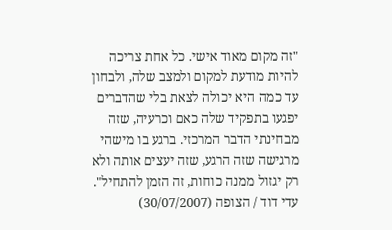"זה מקום מאוד אישי. כל אחת צריכה להיות מודעת למקום ולמצב שלה, ולבחון עד כמה היא יכולה לצאת בלי שהדברים יפגעו בתפקיד שלה כאם וכרעיה, שזה מבחינתי הדבר המרכזי. ברגע בו מישהי מרגישה שזה הרגע, שזה יעצים אותה ולא רק יגזול ממנה כוחות, זה הזמן להתחיל".
עדי דוד / הצופה (30/07/2007)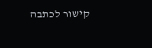קישור לכתבה